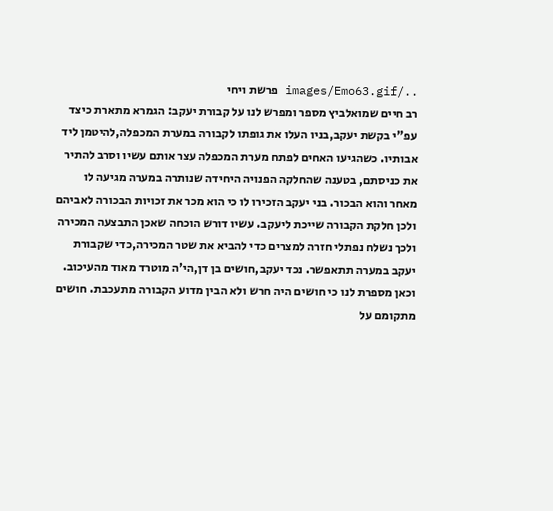../images/Emo63.gif פרשת ויחי
רב חיים שמואלביץ מספר ומפרש לנו על קבורת יעקב: הגמרא מתארת כיצד עפ"י בקשת יעקב,בניו העלו את גופתו לקבורה במערת המכפלה,להיטמן ליד אבותיו. כשהגיעו האחים לפתח מערת המכפלה עצר אותם עשיו וסרב להתיר את כניסתם, בטענה שהחלקה הפנויה היחידה שנותרה במערה מגיעה לו מאחר והוא הבכור. בני יעקב הזכירו לו כי הוא מכר את זכויות הבכורה לאביהם ולכן חלקת הקבורה שייכת ליעקב. עשיו דורש הוכחה שאכן התבצעה המכירה ולכך נשלח נפתלי חזרה למצרים כדי להביא את שטר המכירה,כדי שקבורת יעקב במערה תתאפשר. נכד יעקב,חושים בן דן,הי'ה מוטרד מאוד מהעיכוב. וכאן מספרת לנו כי חושים היה חרש ולא הבין מדוע הקבורה מתעכבת. חושים מתקומם על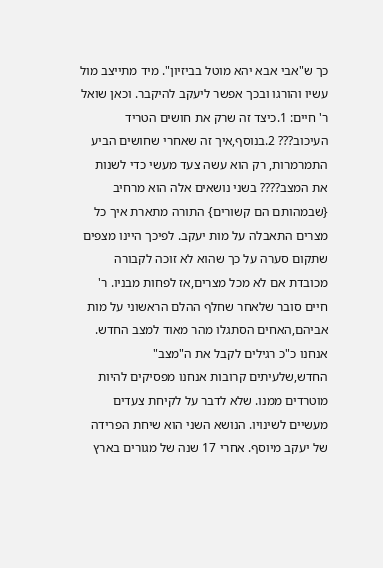כך ש"אבי אבא יהא מוטל בביזיון". מיד מתייצב מול עשיו והורגו ובכך אפשר ליעקב להיקבר. וכאן שואל ר' חיים: 1.כיצד זה שרק את חושים הטריד העיכוב??? 2.בנוסף,איך זה שאחרי שחושים הביע התמרמרות, רק הוא עשה צעד מעשי כדי לשנות את המצב???? בשני נושאים אלה הוא מרחיב {שבמהותם הם קשורים} התורה מתארת איך כל מצרים התאבלה על מות יעקב. לפיכך היינו מצפים שתקום סערה על כך שהוא לא זוכה לקבורה מכובדת אם לא מכל מצרים,אז לפחות מבניו. ר' חיים סובר שלאחר שחלף ההלם הראשוני על מות אביהם,האחים הסתגלו מהר מאוד למצב החדש. אנחנו כ"כ רגילים לקבל את ה"מצב" החדש,שלעיתים קרובות אנחנו מפסיקים להיות מוטרדים ממנו. שלא לדבר על לקיחת צעדים מעשיים לשינויו. הנושא השני הוא שיחת הפרידה של יעקב מיוסף. אחרי 17 שנה של מגורים בארץ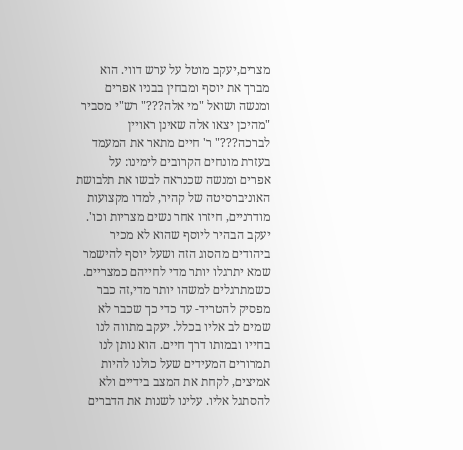מצרים,יעקב מוטל על ערש דווי. הוא מברך את יוסף ומבחין בבניו אפרים ומנשה ושואל "מי אלה???" רש"י מסביר "מהיכן יצאו אלה שאינן ראויין לברכה???" ר' חיים מתאר את המעמד בעזרת מונחים הקרובים לימינו: על אפרים ומנשה שכנראה לבשו את תלבושת האוניברסיטה של קהיר, למדו מקצועות מודרניים, חיזרו אחר נשים מצריות וכו'. יעקב הבהיר ליוסף שהוא לא מכיר ביהודים מהסוג הזה ושעל יוסף להישמר שמא יתרגלו יותר מדי לחייהם כמצריים. כשמתרגלים למשהו יותר מדי,זה כבר מפסיק להטריד- עד כדי כך שכבר לא שמים לב אליו בכלל. יעקב מתווה לנו בחייו ובמותו דרך חיים. הוא נותן לנו תמרורים המעידים שעל כולנו להיות אמיצים, לקחת את המצב בידיים ולא להסתגל אליו. עלינו לשנות את הדברים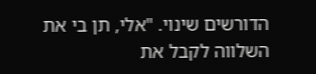הדורשים שינוי. "אלי, תן בי את השלווה לקבל את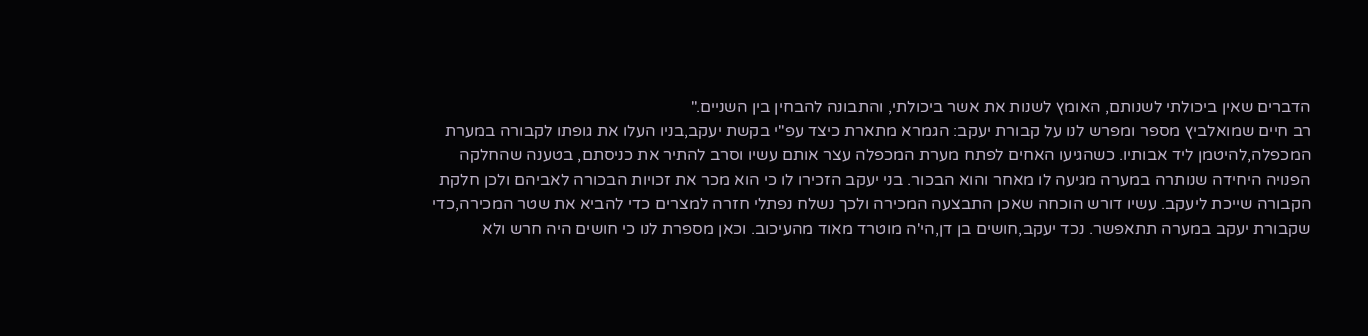הדברים שאין ביכולתי לשנותם, האומץ לשנות את אשר ביכולתי, והתבונה להבחין בין השניים."
רב חיים שמואלביץ מספר ומפרש לנו על קבורת יעקב: הגמרא מתארת כיצד עפ"י בקשת יעקב,בניו העלו את גופתו לקבורה במערת המכפלה,להיטמן ליד אבותיו. כשהגיעו האחים לפתח מערת המכפלה עצר אותם עשיו וסרב להתיר את כניסתם, בטענה שהחלקה הפנויה היחידה שנותרה במערה מגיעה לו מאחר והוא הבכור. בני יעקב הזכירו לו כי הוא מכר את זכויות הבכורה לאביהם ולכן חלקת הקבורה שייכת ליעקב. עשיו דורש הוכחה שאכן התבצעה המכירה ולכך נשלח נפתלי חזרה למצרים כדי להביא את שטר המכירה,כדי שקבורת יעקב במערה תתאפשר. נכד יעקב,חושים בן דן,הי'ה מוטרד מאוד מהעיכוב. וכאן מספרת לנו כי חושים היה חרש ולא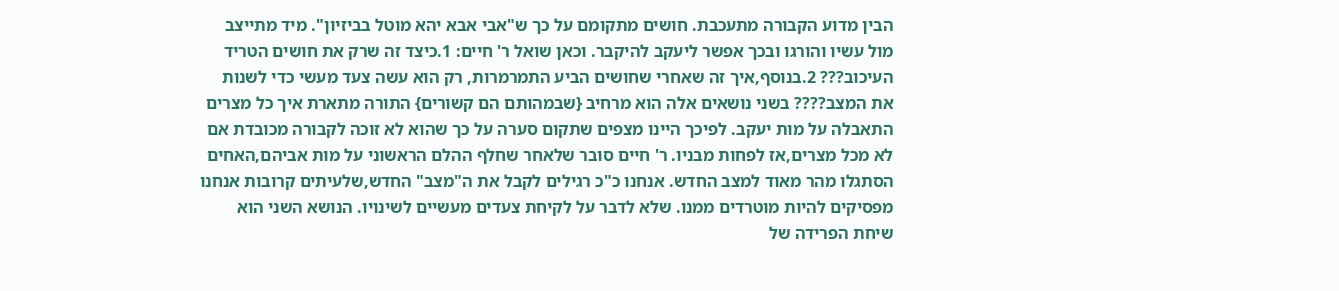הבין מדוע הקבורה מתעכבת. חושים מתקומם על כך ש"אבי אבא יהא מוטל בביזיון". מיד מתייצב מול עשיו והורגו ובכך אפשר ליעקב להיקבר. וכאן שואל ר' חיים: 1.כיצד זה שרק את חושים הטריד העיכוב??? 2.בנוסף,איך זה שאחרי שחושים הביע התמרמרות, רק הוא עשה צעד מעשי כדי לשנות את המצב???? בשני נושאים אלה הוא מרחיב {שבמהותם הם קשורים} התורה מתארת איך כל מצרים התאבלה על מות יעקב. לפיכך היינו מצפים שתקום סערה על כך שהוא לא זוכה לקבורה מכובדת אם לא מכל מצרים,אז לפחות מבניו. ר' חיים סובר שלאחר שחלף ההלם הראשוני על מות אביהם,האחים הסתגלו מהר מאוד למצב החדש. אנחנו כ"כ רגילים לקבל את ה"מצב" החדש,שלעיתים קרובות אנחנו מפסיקים להיות מוטרדים ממנו. שלא לדבר על לקיחת צעדים מעשיים לשינויו. הנושא השני הוא שיחת הפרידה של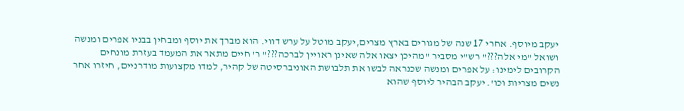יעקב מיוסף. אחרי 17 שנה של מגורים בארץ מצרים,יעקב מוטל על ערש דווי. הוא מברך את יוסף ומבחין בבניו אפרים ומנשה ושואל "מי אלה???" רש"י מסביר "מהיכן יצאו אלה שאינן ראויין לברכה???" ר' חיים מתאר את המעמד בעזרת מונחים הקרובים לימינו: על אפרים ומנשה שכנראה לבשו את תלבושת האוניברסיטה של קהיר, למדו מקצועות מודרניים, חיזרו אחר נשים מצריות וכו'. יעקב הבהיר ליוסף שהוא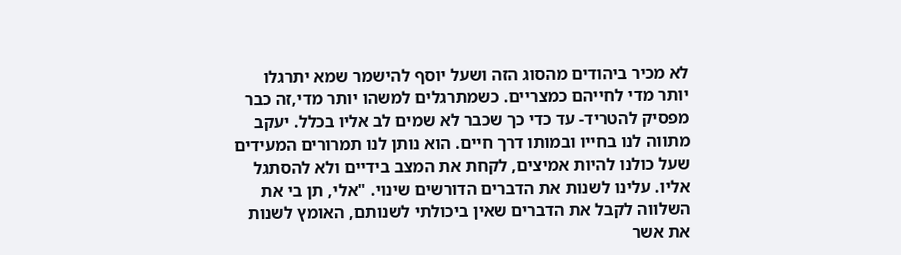לא מכיר ביהודים מהסוג הזה ושעל יוסף להישמר שמא יתרגלו יותר מדי לחייהם כמצריים. כשמתרגלים למשהו יותר מדי,זה כבר מפסיק להטריד- עד כדי כך שכבר לא שמים לב אליו בכלל. יעקב מתווה לנו בחייו ובמותו דרך חיים. הוא נותן לנו תמרורים המעידים שעל כולנו להיות אמיצים, לקחת את המצב בידיים ולא להסתגל אליו. עלינו לשנות את הדברים הדורשים שינוי. "אלי, תן בי את השלווה לקבל את הדברים שאין ביכולתי לשנותם, האומץ לשנות את אשר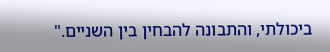ביכולתי, והתבונה להבחין בין השניים."